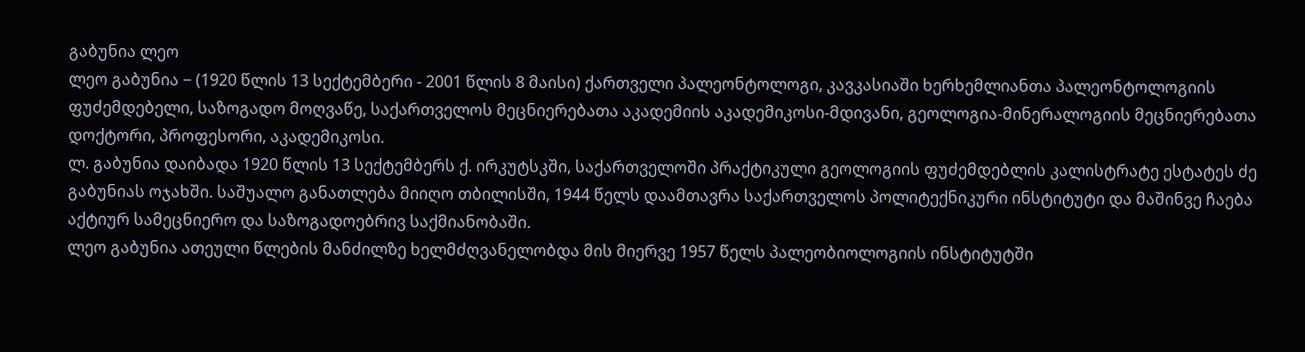გაბუნია ლეო
ლეო გაბუნია − (1920 წლის 13 სექტემბერი - 2001 წლის 8 მაისი) ქართველი პალეონტოლოგი, კავკასიაში ხერხემლიანთა პალეონტოლოგიის ფუძემდებელი, საზოგადო მოღვაწე, საქართველოს მეცნიერებათა აკადემიის აკადემიკოსი-მდივანი, გეოლოგია-მინერალოგიის მეცნიერებათა დოქტორი, პროფესორი, აკადემიკოსი.
ლ. გაბუნია დაიბადა 1920 წლის 13 სექტემბერს ქ. ირკუტსკში, საქართველოში პრაქტიკული გეოლოგიის ფუძემდებლის კალისტრატე ესტატეს ძე გაბუნიას ოჯახში. საშუალო განათლება მიიღო თბილისში, 1944 წელს დაამთავრა საქართველოს პოლიტექნიკური ინსტიტუტი და მაშინვე ჩაება აქტიურ სამეცნიერო და საზოგადოებრივ საქმიანობაში.
ლეო გაბუნია ათეული წლების მანძილზე ხელმძღვანელობდა მის მიერვე 1957 წელს პალეობიოლოგიის ინსტიტუტში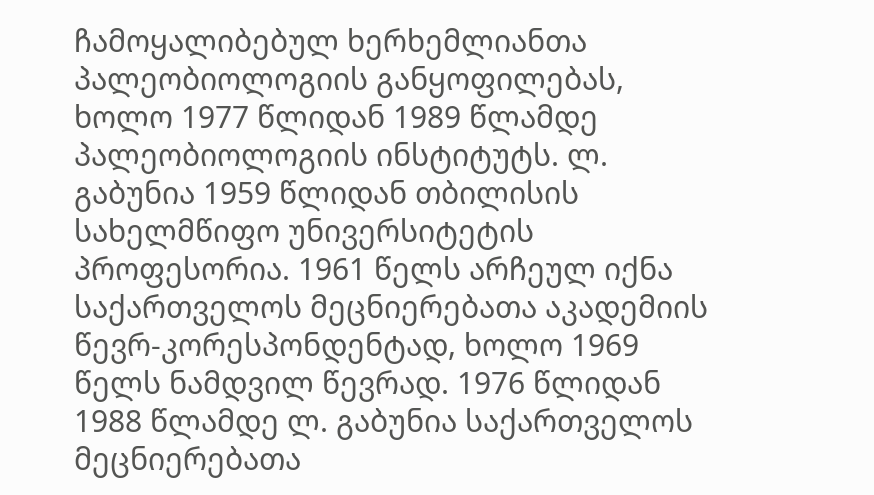ჩამოყალიბებულ ხერხემლიანთა პალეობიოლოგიის განყოფილებას, ხოლო 1977 წლიდან 1989 წლამდე პალეობიოლოგიის ინსტიტუტს. ლ. გაბუნია 1959 წლიდან თბილისის სახელმწიფო უნივერსიტეტის პროფესორია. 1961 წელს არჩეულ იქნა საქართველოს მეცნიერებათა აკადემიის წევრ-კორესპონდენტად, ხოლო 1969 წელს ნამდვილ წევრად. 1976 წლიდან 1988 წლამდე ლ. გაბუნია საქართველოს მეცნიერებათა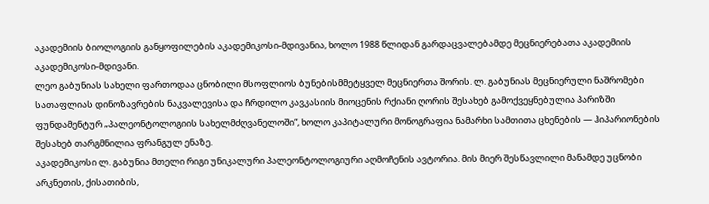აკადემიის ბიოლოგიის განყოფილების აკადემიკოსი-მდივანია, ხოლო 1988 წლიდან გარდაცვალებამდე მეცნიერებათა აკადემიის აკადემიკოსი-მდივანი.
ლეო გაბუნიას სახელი ფართოდაა ცნობილი მსოფლიოს ბუნებისმმეტყველ მეცნიერთა შორის. ლ. გაბუნიას მეცნიერული ნაშრომები სათაფლიას დინოზავრების ნაკვალევისა და ჩრდილო კავკასიის მიოცენის რქიანი ღორის შესახებ გამოქვეყნებულია პარიზში ფუნდამენტურ „პალეონტოლოგიის სახელმძღვანელოში“, ხოლო კაპიტალური მონოგრაფია ნამარხი სამთითა ცხენების ― ჰიპარიონების შესახებ თარგმნილია ფრანგულ ენაზე.
აკადემიკოსი ლ. გაბუნია მთელი რიგი უნიკალური პალეონტოლოგიური აღმოჩენის ავტორია. მის მიერ შესწავლილი მანამდე უცნობი არკნეთის, ქისათიბის,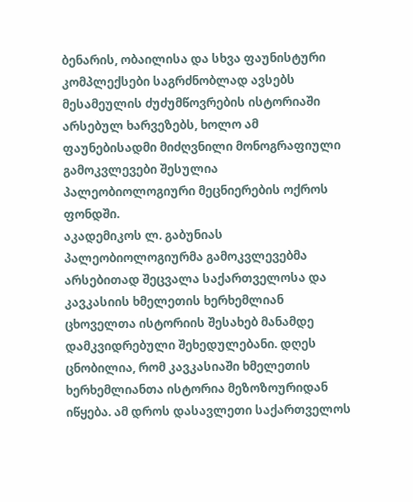ბენარის, ობაილისა და სხვა ფაუნისტური კომპლექსები საგრძნობლად ავსებს მესამეულის ძუძუმწოვრების ისტორიაში არსებულ ხარვეზებს, ხოლო ამ ფაუნებისადმი მიძღვნილი მონოგრაფიული გამოკვლევები შესულია პალეობიოლოგიური მეცნიერების ოქროს ფონდში.
აკადემიკოს ლ. გაბუნიას პალეობიოლოგიურმა გამოკვლევებმა არსებითად შეცვალა საქართველოსა და კავკასიის ხმელეთის ხერხემლიან ცხოველთა ისტორიის შესახებ მანამდე დამკვიდრებული შეხედულებანი. დღეს ცნობილია, რომ კავკასიაში ხმელეთის ხერხემლიანთა ისტორია მეზოზოურიდან იწყება. ამ დროს დასავლეთი საქართველოს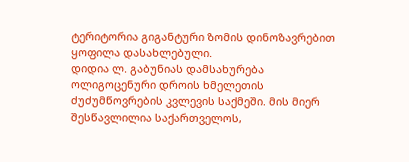ტერიტორია გიგანტური ზომის დინოზავრებით ყოფილა დასახლებული.
დიდია ლ. გაბუნიას დამსახურება ოლიგოცენური დროის ხმელეთის ძუძუმწოვრების კვლევის საქმეში. მის მიერ შესწავლილია საქართველოს,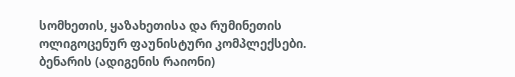სომხეთის, ყაზახეთისა და რუმინეთის ოლიგოცენურ ფაუნისტური კომპლექსები. ბენარის (ადიგენის რაიონი)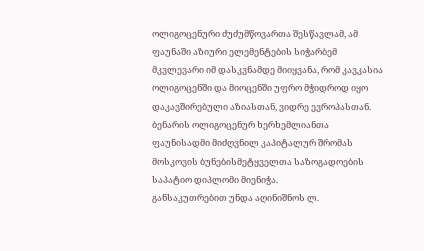ოლიგოცენური ძუძუმწოვართა შესწავლამ, ამ ფაუნაში აზიური ელემენტების სიჭარბემ მკვლევარი იმ დასკვნამდე მიიყვანა, რომ კავკასია ოლიგოცენში და მიოცენში უფრო მჭიდროდ იყო დაკავშირებული აზიასთან, ვიდრე ევროპასთან. ბენარის ოლიგოცენურ ხერხემლიანთა ფაუნისადმი მიძღვნილ კაპიტალურ შრომას მოსკოვის ბუნებისმეტყველთა საზოგადოების საპატიო დიპლომი მიენიჭა.
განსაკუთრებით უნდა აღინიშნოს ლ.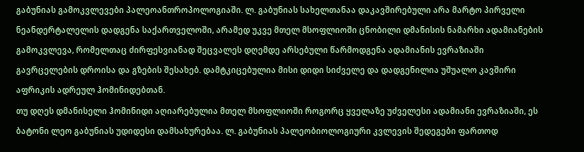გაბუნიას გამოკვლევები პალეოანთროპოლოგიაში. ლ. გაბუნიას სახელთანაა დაკავშირებული არა მარტო პირველი ნეანდერტალელის დადგენა საქართველოში, არამედ უკვე მთელ მსოფლიოში ცნობილი დმანისის ნამარხი ადამიანების გამოკვლევა, რომელთაც ძირფესვიანად შეცვალეს დღემდე არსებული წარმოდგენა ადამიანის ევრაზიაში გავრცელების დროისა და გზების შესახებ. დამტკიცებულია მისი დიდი სიძველე და დადგენილია უშუალო კავშირი აფრიკის ადრეულ ჰომინიდებთან.
თუ დღეს დმანისელი ჰომინიდი აღიარებულია მთელ მსოფლიოში როგორც ყველაზე უძველესი ადამიანი ევრაზიაში, ეს ბატონი ლეო გაბუნიას უდიდესი დამსახურებაა. ლ. გაბუნიას პალეობიოლოგიური კვლევის შედეგები ფართოდ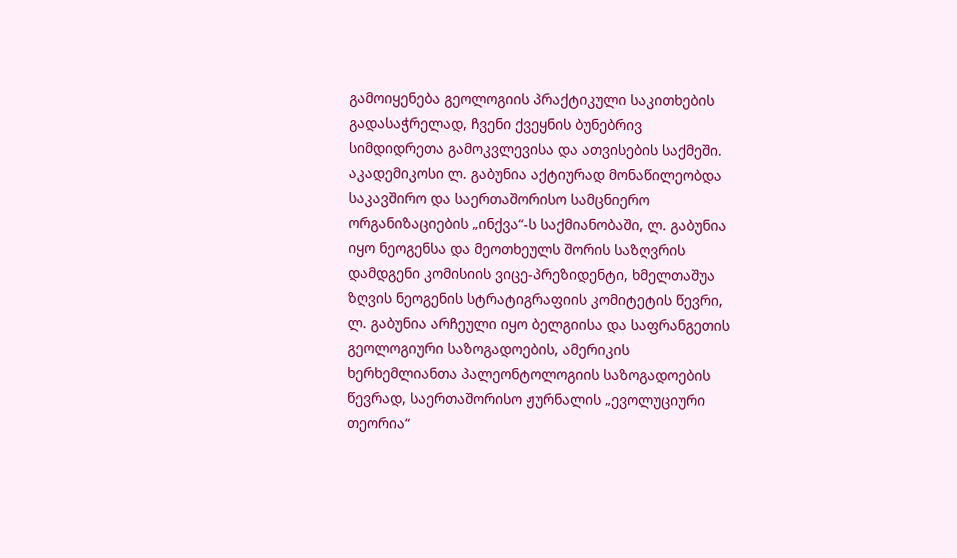გამოიყენება გეოლოგიის პრაქტიკული საკითხების გადასაჭრელად, ჩვენი ქვეყნის ბუნებრივ სიმდიდრეთა გამოკვლევისა და ათვისების საქმეში.
აკადემიკოსი ლ. გაბუნია აქტიურად მონაწილეობდა საკავშირო და საერთაშორისო სამცნიერო ორგანიზაციების „ინქვა“-ს საქმიანობაში, ლ. გაბუნია იყო ნეოგენსა და მეოთხეულს შორის საზღვრის დამდგენი კომისიის ვიცე-პრეზიდენტი, ხმელთაშუა ზღვის ნეოგენის სტრატიგრაფიის კომიტეტის წევრი, ლ. გაბუნია არჩეული იყო ბელგიისა და საფრანგეთის გეოლოგიური საზოგადოების, ამერიკის ხერხემლიანთა პალეონტოლოგიის საზოგადოების წევრად, საერთაშორისო ჟურნალის „ევოლუციური თეორია“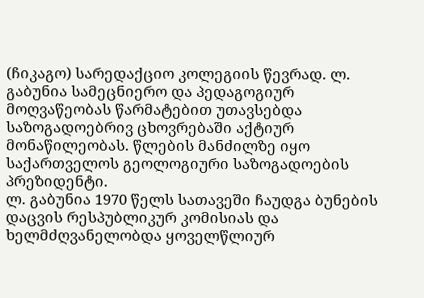(ჩიკაგო) სარედაქციო კოლეგიის წევრად. ლ. გაბუნია სამეცნიერო და პედაგოგიურ მოღვაწეობას წარმატებით უთავსებდა საზოგადოებრივ ცხოვრებაში აქტიურ მონაწილეობას. წლების მანძილზე იყო საქართველოს გეოლოგიური საზოგადოების პრეზიდენტი.
ლ. გაბუნია 1970 წელს სათავეში ჩაუდგა ბუნების დაცვის რესპუბლიკურ კომისიას და ხელმძღვანელობდა ყოველწლიურ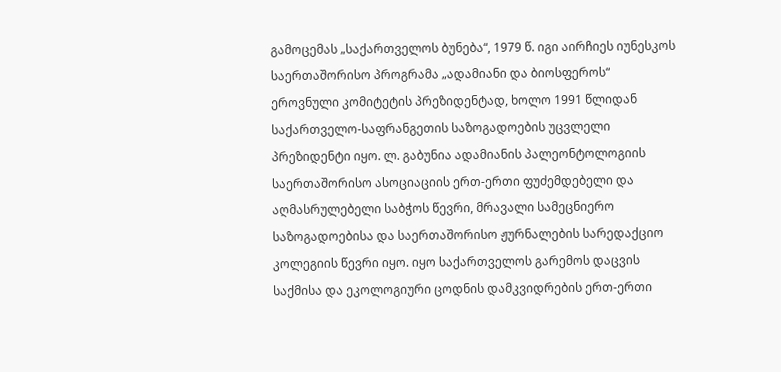გამოცემას „საქართველოს ბუნება“, 1979 წ. იგი აირჩიეს იუნესკოს საერთაშორისო პროგრამა „ადამიანი და ბიოსფეროს“ ეროვნული კომიტეტის პრეზიდენტად, ხოლო 1991 წლიდან საქართველო-საფრანგეთის საზოგადოების უცვლელი პრეზიდენტი იყო. ლ. გაბუნია ადამიანის პალეონტოლოგიის საერთაშორისო ასოციაციის ერთ-ერთი ფუძემდებელი და აღმასრულებელი საბჭოს წევრი, მრავალი სამეცნიერო საზოგადოებისა და საერთაშორისო ჟურნალების სარედაქციო კოლეგიის წევრი იყო. იყო საქართველოს გარემოს დაცვის საქმისა და ეკოლოგიური ცოდნის დამკვიდრების ერთ-ერთი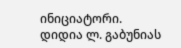ინიციატორი.
დიდია ლ. გაბუნიას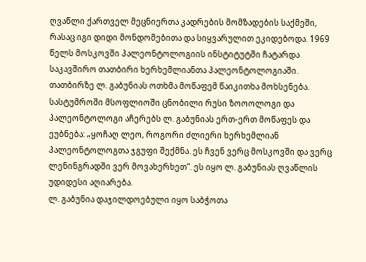ღვაწლი ქართველ მეცნიერთა კადრების მომზადების საქმეში, რასაც იგი დიდი მონდომებითა და სიყვარულით ეკიდებოდა. 1969 წელს მოსკოვში პალეონტოლოგიის ინსტიტუტში ჩატარდა საკავშირო თათბირი ხერხემლიანთა პალეონტოლოგიაში. თათბირზე ლ. გაბუნიას ოთხმა მოწაფემ წაიკითხა მოხსენება. სასტუმროში მსოფლიოში ცნობილი რუსი ზოოოლოგი და პალეონტოლოგი აჩერებს ლ. გაბუნიას ერთ-ერთ მოწაფეს და ეუბნება: „ყოჩაღ ლეო, როგორი ძლიერი ხერხემლიან პალეონტოლოგთა ჯგუფი შექმნა. ეს ჩვენ ვერც მოსკოვში და ვერც ლენინგრადში ვერ მოვახერხეთ“. ეს იყო ლ. გაბუნიას ღვაწლის უდიდესი აღიარება.
ლ. გაბუნია დაჯილდოებული იყო საბჭოთა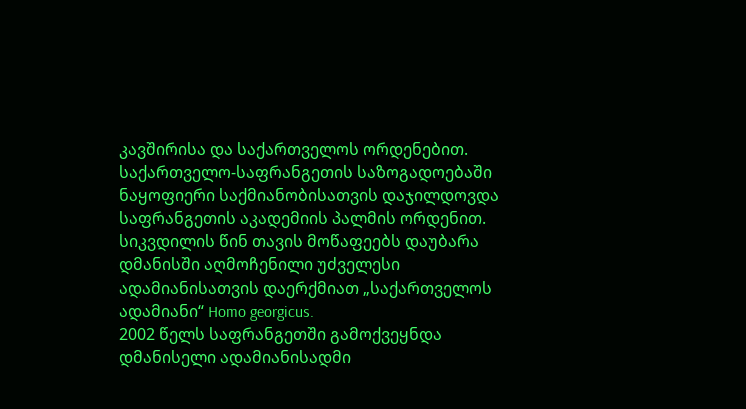კავშირისა და საქართველოს ორდენებით. საქართველო-საფრანგეთის საზოგადოებაში ნაყოფიერი საქმიანობისათვის დაჯილდოვდა საფრანგეთის აკადემიის პალმის ორდენით.
სიკვდილის წინ თავის მოწაფეებს დაუბარა დმანისში აღმოჩენილი უძველესი ადამიანისათვის დაერქმიათ „საქართველოს ადამიანი“ Homo georgicus.
2002 წელს საფრანგეთში გამოქვეყნდა დმანისელი ადამიანისადმი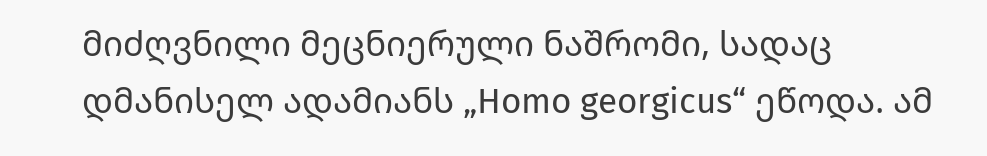მიძღვნილი მეცნიერული ნაშრომი, სადაც დმანისელ ადამიანს „Homo georgicus“ ეწოდა. ამ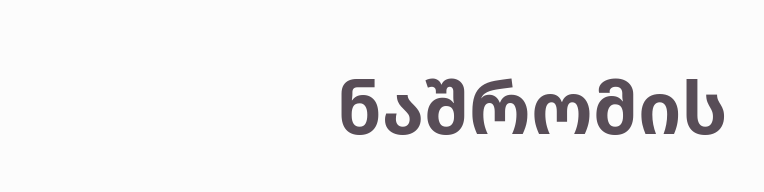ნაშრომის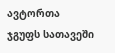ავტორთა ჯგუფს სათავეში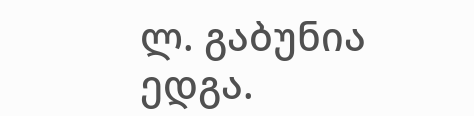ლ. გაბუნია ედგა.